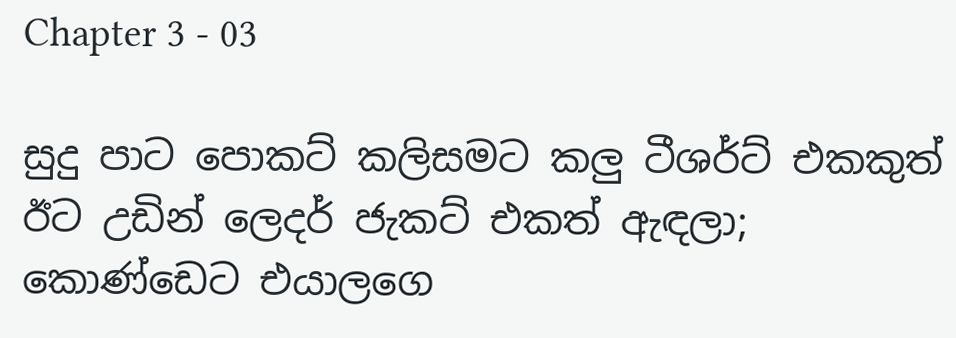Chapter 3 - 03

සුදු පාට පොකට් කලිසමට කලු ටීශර්ට් එකකුත් ඊට උඩින් ලෙදර් ජැකට් එකත් ඇඳලා; කොණ්ඩෙට එයාලගෙ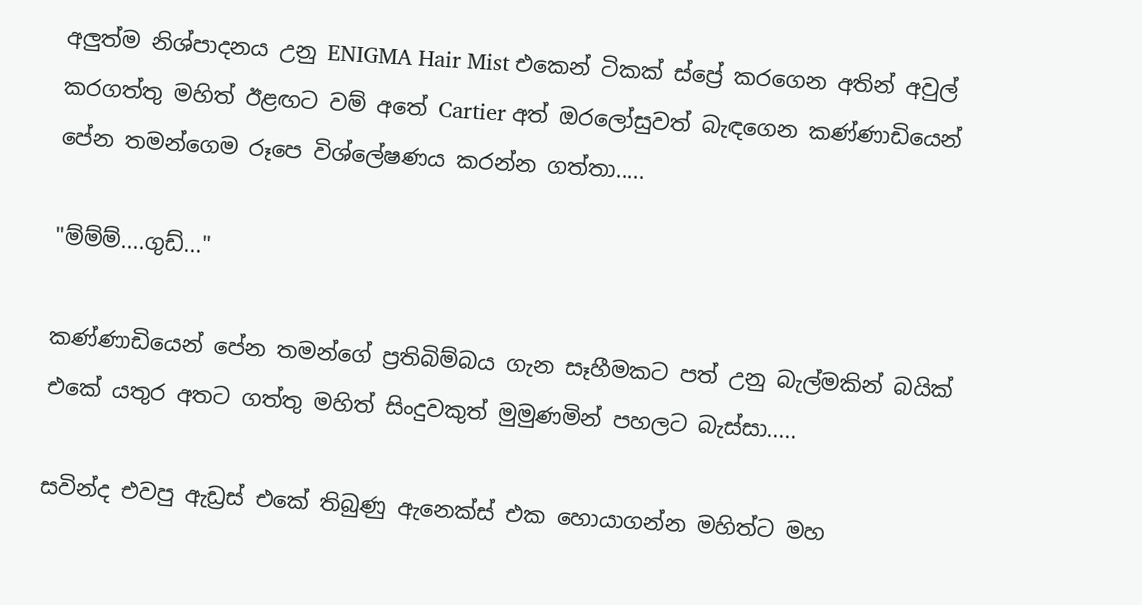අලුත්ම නිශ්පාදනය උනු ENIGMA Hair Mist එකෙන් ටිකක් ස්ප්‍රේ කරගෙන අතින් අවුල් කරගත්තු මහිත් ඊළඟට වම් අතේ Cartier අත් ඔරලෝසුවත් බැඳගෙන කණ්ණාඩියෙන් පේන තමන්ගෙම රූපෙ විශ්ලේෂණය කරන්න ගත්තා.....

"ම්ම්ම්....ගුඩ්..."

කණ්ණාඩියෙන් පේන තමන්ගේ ප්‍රතිබිම්බය ගැන සෑහීමකට පත් උනු බැල්මකින් බයික් එකේ යතුර අතට ගත්තු මහිත් සිංදුවකුත් මුමුණමින් පහලට බැස්සා.....

සවින්ද එවපු ඇඩ්‍රස් එකේ තිබුණු ඇනෙක්ස් එක හොයාගන්න මහිත්ට මහ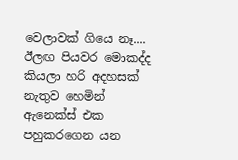වෙලාවක් ගියෙ නෑ.... ඊලඟ පියවර මොකද්ද කියලා හරි අදහසක් නැතුව හෙමින් ඇනෙක්ස් එක පහුකරගෙන යන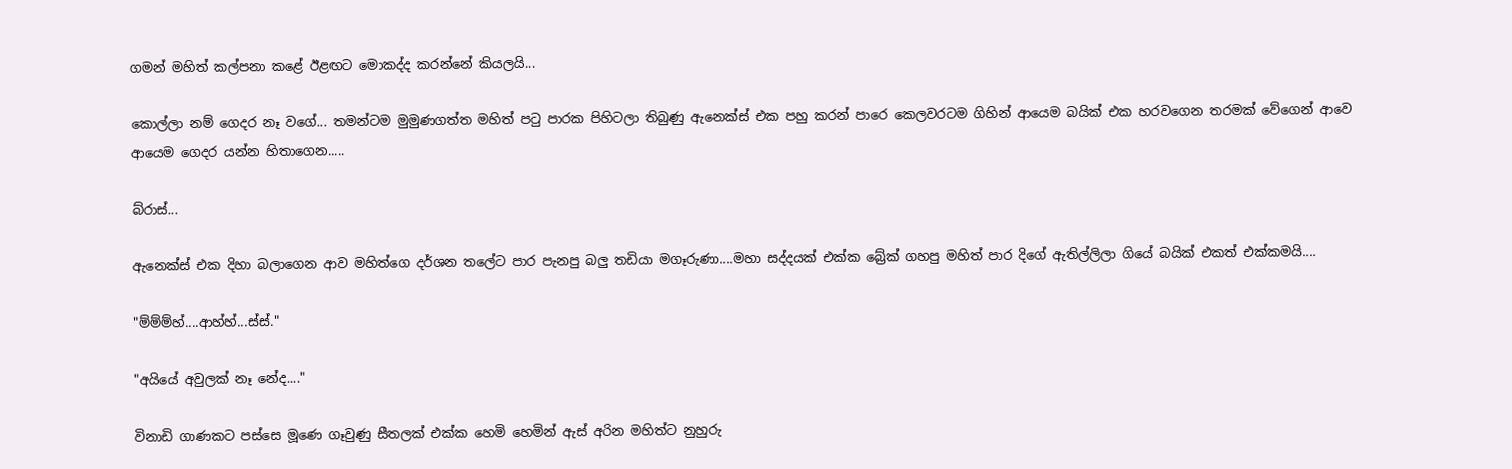ගමන් මහිත් කල්පනා කළේ ඊළඟට මොකද්ද කරන්නේ කියලයි...

කොල්ලා නම් ගෙදර නෑ වගේ... තමන්ටම මුමුණගත්ත මහිත් පටු පාරක පිහිටලා තිබුණු ඇනෙක්ස් එක පහු කරන් පාරෙ කෙලවරටම ගිහින් ආයෙම බයික් එක හරවගෙන තරමක් වේගෙන් ආවෙ ආයෙම ගෙදර යන්න හිතාගෙන.....

බ්රාස්...

ඇනෙක්ස් එක දිහා බලාගෙන ආව මහිත්ගෙ දර්ශන තලේට පාර පැනපු බලු තඩියා මගෑරුණා....මහා සද්දයක් එක්ක බ්‍රේක් ගහපු මහිත් පාර දිගේ ඇතිල්ලිලා ගියේ බයික් එකත් එක්කමයි....

"ම්ම්ම්හ්....ආහ්හ්...ස්ස්."

"අයියේ අවුලක් නෑ නේද...."

විනාඩි ගාණකට පස්සෙ මූණෙ ගෑවුණු සීතලක් එක්ක හෙමි හෙමින් ඇස් අරින මහිත්ට නුහුරු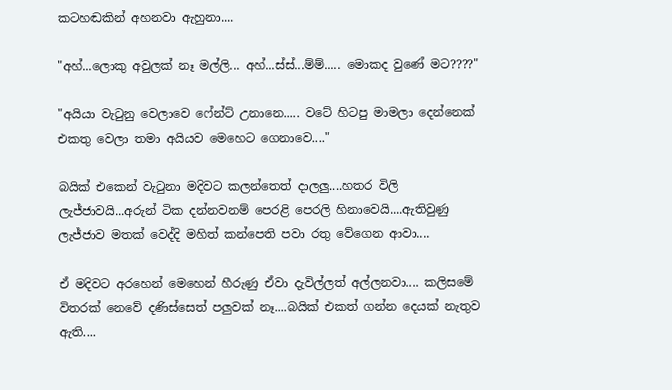කටහඬකින් අහනවා ඇහුනා....

"අහ්...ලොකු අවුලක් නෑ මල්ලි... අහ්...ස්ස්...ම්ම්..... මොකද වුණේ මට????"

"අයියා වැටුනු වෙලාවෙ ෆේන්ට් උනානෙ..... වටේ හිටපු මාමලා දෙන්නෙක් එකතු වෙලා තමා අයියව මෙහෙට ගෙනාවෙ...."

බයික් එකෙන් වැටුනා මදිවට කලන්තෙත් දාලලු....හතර විලි ලැජ්ජාවයි...අරුන් ටික දන්නවනම් පෙරළි පෙරලි හිනාවෙයි....ඇතිවුණු ලැජ්ජාව මතක් වෙද්දි මහිත් කන්පෙති පවා රතු වේගෙන ආවා....

ඒ මදිවට අරහෙන් මෙහෙන් හීරුණු ඒවා දැවිල්ලත් අල්ලනවා.... කලිසමේ විතරක් නෙවේ දණිස්සෙත් පලුවක් නෑ....බයික් එකත් ගන්න දෙයක් නැතුව ඇති....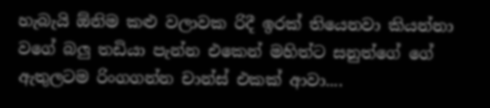හැබැයි ඕනිම කළු වලාවක රිදී ඉරක් තියෙනවා කියන්නා වගේ බලු තඩියා පැන්න එකෙන් මහිත්ට සනුත්ගේ ගේ ඇතුලටම රිංගගන්න චාන්ස් එකක් ආවා....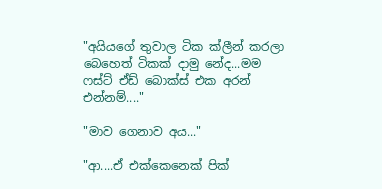"අයියගේ තුවාල ටික ක්ලීන් කරලා බෙහෙත් ටිකක් දාමු නේද...මම ෆස්ට් ඒඩ් බොක්ස් එක අරන් එන්නම්...."

"මාව ගෙනාව අය..."

"ආ....ඒ එක්කෙනෙක් පික්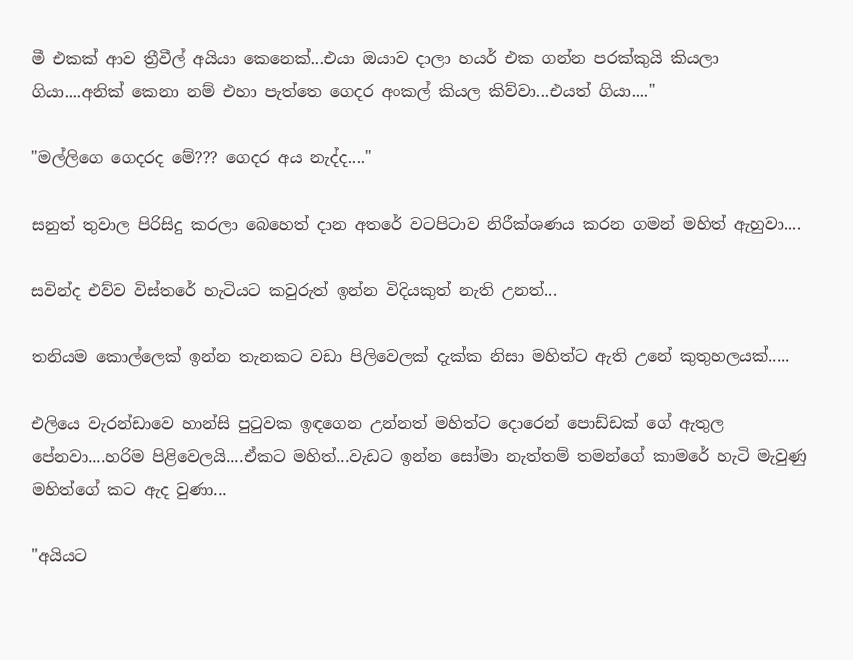මී එකක් ආව ත්‍රීවීල් අයියා කෙනෙක්...එයා ඔයාව දාලා හයර් එක ගන්න පරක්කුයි කියලා ගියා....අනික් කෙනා නම් එහා පැත්තෙ ගෙදර අංකල් කියල කිව්වා...එයත් ගියා...."

"මල්ලිගෙ ගෙදරද මේ??? ගෙදර අය නැද්ද...."

සනුත් තුවාල පිරිසිදු කරලා බෙහෙත් දාන අතරේ වටපිටාව නිරීක්ශණය කරන ගමන් මහිත් ඇහුවා....

සවින්ද එව්ව විස්තරේ හැටියට කවුරුත් ඉන්න විදියකුත් නැති උනත්...

තනියම කොල්ලෙක් ඉන්න තැනකට වඩා පිලිවෙලක් දැක්ක නිසා මහිත්ට ඇති උනේ කුතුහලයක්.....

එලියෙ වැරන්ඩාවෙ හාන්සි පුටුවක ඉඳගෙන උන්නත් මහිත්ට දොරෙන් පොඩ්ඩක් ගේ ඇතුල පේනවා....හරිම පිළිවෙලයි....ඒකට මහිත්...වැඩට ඉන්න සෝමා නැත්තම් තමන්ගේ කාමරේ හැටි මැවුණු මහිත්ගේ කට ඇද වුණා...

"අයියට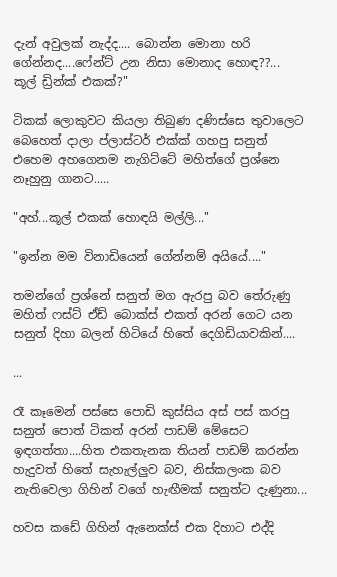දැන් අවුලක් නැද්ද.... බොන්න මොනා හරි ගේන්නද....ෆේන්ට් උන නිසා මොනාද හොඳ??... කූල් ඩ්‍රින්ක් එකක්?"

ටිකක් ලොකුවට කියලා තිබුණ දණිස්සෙ තුවාලෙට බෙහෙත් දාලා ප්ලාස්ටර් එක්ක් ගහපු සනුත් එහෙම අහගෙනම නැගිට්ටේ මහිත්ගේ ප්‍රශ්නෙ නෑහුනු ගානට.....

"අහ්...කූල් එකක් හොඳයි මල්ලි..."

"ඉන්න මම විනාඩියෙන් ගේන්නම් අයියේ...."

තමන්ගේ ප්‍රශ්නේ සනුත් මග ඇරපු බව තේරුණු මහිත් ෆස්ට් ඒඩ් බොක්ස් එකත් අරන් ගෙට යන සනුත් දිහා බලන් හිටියේ හිතේ දෙගිඩියාවකින්....

...

රෑ කෑමෙන් පස්සෙ පොඩි කුස්සිය අස් පස් කරපු සනුත් පොත් ටිකත් අරන් පාඩම් මේසෙට ඉඳගත්තා....හිත එකතැනක තියන් පාඩම් කරන්න හැදුවත් හිතේ සැහැල්ලුව බව, නිස්කලංක බව නැතිවෙලා ගිහින් වගේ හැඟීමක් සනුත්ට දැණුනා...

හවස කඩේ ගිහින් ඇනෙක්ස් එක දිහාට එද්දි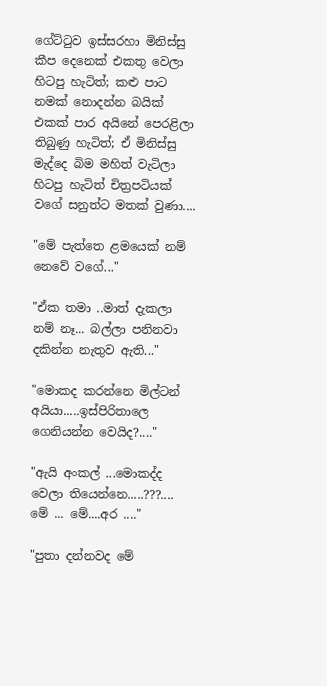ගේට්ටුව ඉස්සරහා මිනිස්සු කීප දෙනෙක් එකතු වෙලා හිටපු හැටිත්; කළු පාට නමක් නොදන්න බයික් එකක් පාර අයිනේ පෙරළිලා තිබුණු හැටිත්; ඒ මිනිස්සු මැද්දෙ බිම මහිත් වැටිලා හිටපු හැටිත් චිත්‍රපටියක් වගේ සනුත්ට මතක් වුණා....

"මේ පැත්තෙ ළමයෙක් නම් නෙවේ වගේ..."

"ඒක තමා ..මාත් දැකලා නම් නෑ... බල්ලා පනිනවා දකින්න නැතුව ඇති..."

"මොකද කරන්නෙ මිල්ටන් අයියා.....ඉස්පිරිතාලෙ ගෙනියන්න වෙයිද?...."

"ඇයි අංකල් ...මොකද්ද වෙලා තියෙන්නෙ.....???.... මේ ... මේ....අර ...."

"පුතා දන්නවද මේ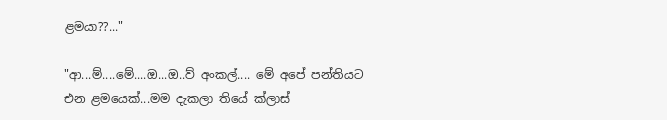ළමයා??..."

"ආ...ම්....මේ....ඔ...ඔ..ව් අංකල්.... මේ අපේ පන්තියට එන ළමයෙක්...මම දැකලා තියේ ක්ලාස්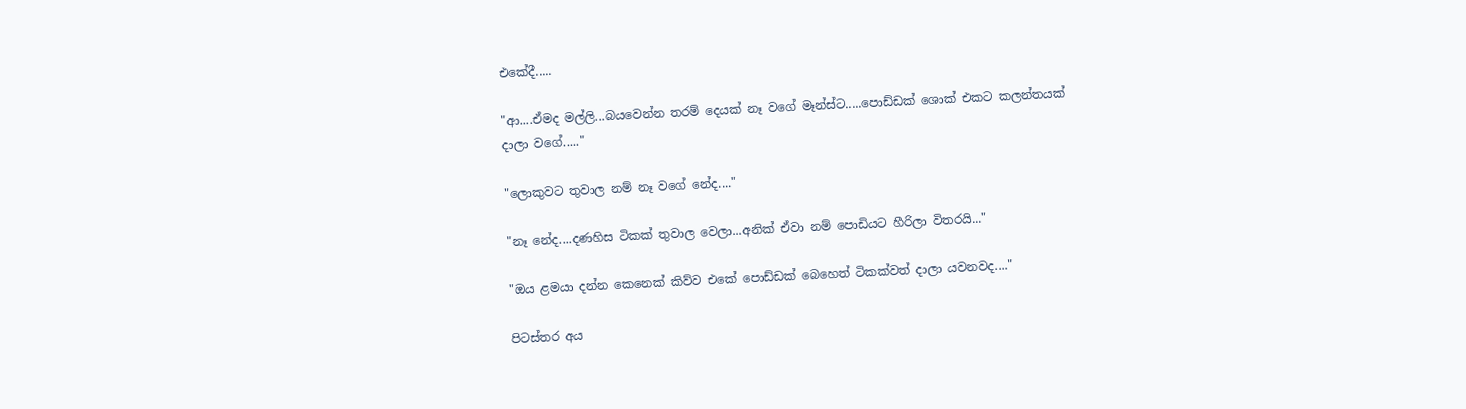එකේදී.....

"ආ....ඒමද මල්ලි...බයවෙන්න තරම් දෙයක් නෑ වගේ මෑන්ස්ට.....පොඩ්ඩක් ශොක් එකට කලන්තයක් දාලා වගේ....."

"ලොකුවට තුවාල නම් නෑ වගේ නේද...."

"නෑ නේද....දණහිස ටිකක් තුවාල වෙලා...අනික් ඒවා නම් පොඩියට හීරිලා විතරයි..."

"ඔය ළමයා දන්න කෙනෙක් කිව්ව එකේ පොඩ්ඩක් බෙහෙත් ටිකක්වත් දාලා යවනවද...."

පිටස්තර අය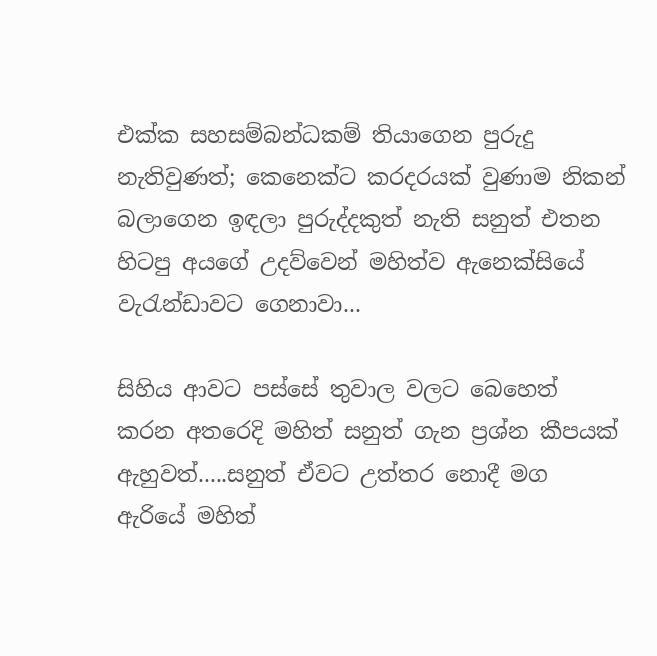එක්ක සහසම්බන්ධකම් තියාගෙන පුරුදු නැතිවුණත්; කෙනෙක්ට කරදරයක් වුණාම නිකන් බලාගෙන ඉඳලා පුරුද්දකුත් නැති සනුත් එතන හිටපු අයගේ උදව්වෙන් මහිත්ව ඇනෙක්සියේ වැරැන්ඩාවට ගෙනාවා...

සිහිය ආවට පස්සේ තුවාල වලට බෙහෙත් කරන අතරෙදි මහිත් සනුත් ගැන ප්‍රශ්න කීපයක් ඇහුවත්.....සනුත් ඒවට උත්තර නොදී මග ඇරියේ මහිත්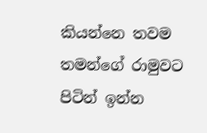කියන්නෙ තවම තමන්ගේ රාමුවට පිටින් ඉන්න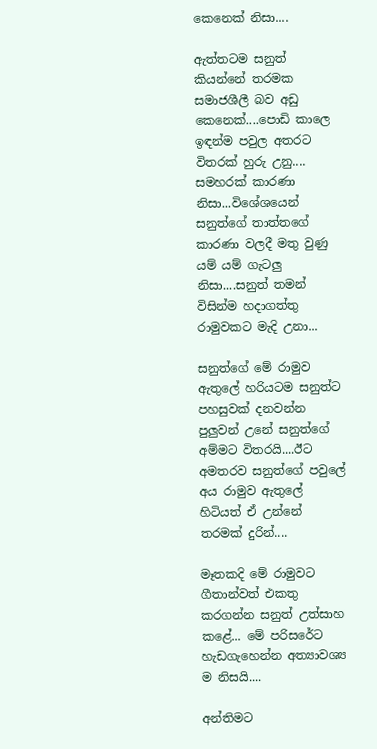කෙනෙක් නිසා....

ඇත්තටම සනුත් කියන්නේ තරමක සමාජශීලී බව අඩු කෙනෙක්....පොඩි කාලෙ ඉඳන්ම පවුල අතරට විතරක් හුරු උනු.... සමහරක් කාරණා නිසා...විශේශයෙන් සනුත්ගේ තාත්තගේ කාරණා වලදී මතු වුණු යම් යම් ගැටලු නිසා....සනුත් තමන් විසින්ම හදාගත්තු රාමුවකට මැදි උනා...

සනුත්ගේ මේ රාමුව ඇතුලේ හරියටම සනුත්ට පහසුවක් දනවන්න පුලුවන් උනේ සනුත්ගේ අම්මට විතරයි....ඊට අමතරව සනුත්ගේ පවුලේ අය රාමුව ඇතුලේ හිටියත් ඒ උන්නේ තරමක් දුරින්....

මෑතකදි මේ රාමුවට ගීතාන්වත් එකතු කරගන්න සනුත් උත්සාහ කළේ... මේ පරිසරේට හැඩගැහෙන්න අත්‍යාවශ්‍ය ම නිසයි....

අන්තිමට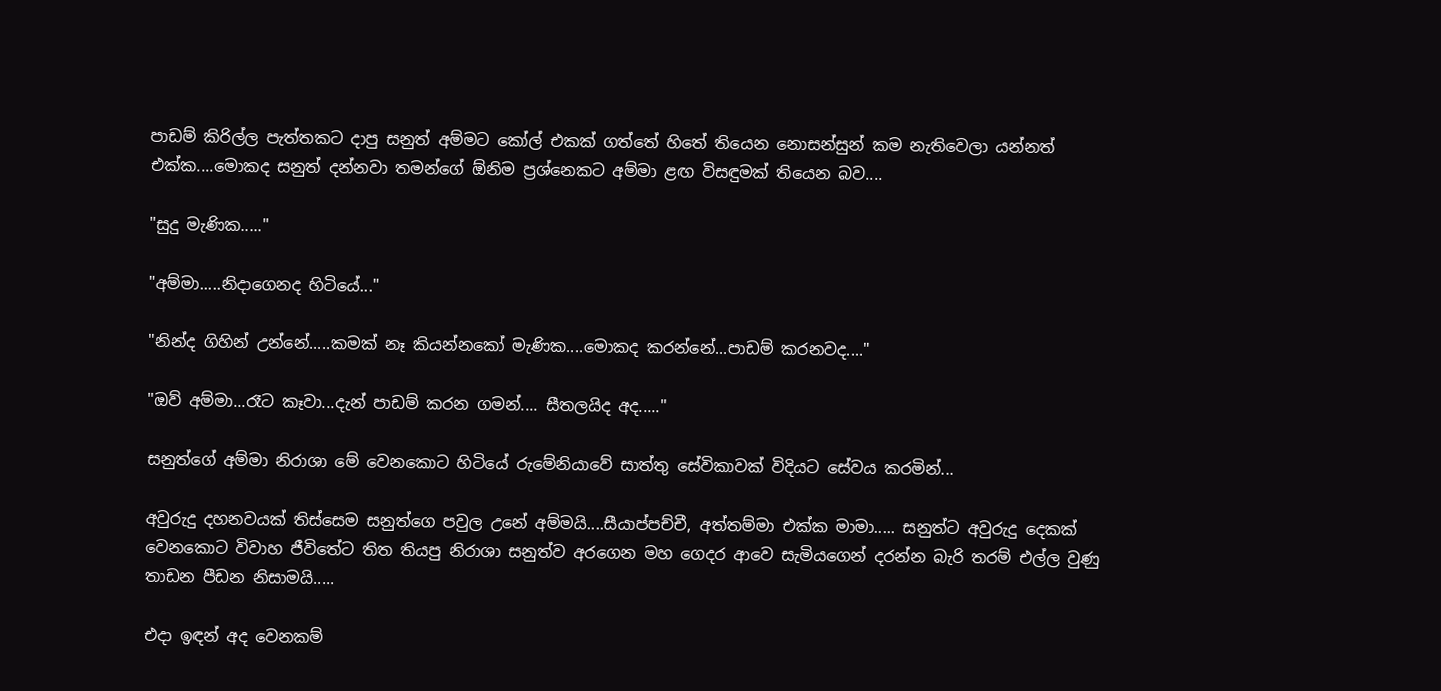පාඩම් කිරිල්ල පැත්තකට දාපු සනුත් අම්මට කෝල් එකක් ගත්තේ හිතේ තියෙන නොසන්සුන් කම නැතිවෙලා යන්නත් එක්ක....මොකද සනුත් දන්නවා තමන්ගේ ඕනිම ප්‍රශ්නෙකට අම්මා ළඟ විසඳුමක් තියෙන බව....

"සුදු මැණික....."

"අම්මා.....නිදාගෙනද හිටියේ..."

"නින්ද ගිහින් උන්නේ.....කමක් නෑ කියන්නකෝ මැණික....මොකද කරන්නේ...පාඩම් කරනවද...."

"ඔව් අම්මා...රෑට කෑවා...දැන් පාඩම් කරන ගමන්.... සීතලයිද අද....."

සනුත්ගේ අම්මා නිරාශා මේ වෙනකොට හිටියේ රුමේනියාවේ සාත්තු සේවිකාවක් විදියට සේවය කරමින්...

අවුරුදු දහනවයක් තිස්සෙම සනුත්ගෙ පවුල උනේ අම්මයි....සීයාප්පච්චී, අත්තම්මා එක්ක මාමා..... සනුත්ට අවුරුදු දෙකක් වෙනකොට විවාහ ජීවිතේට තිත තියපු නිරාශා සනුත්ව අරගෙන මහ ගෙදර ආවෙ සැමියගෙන් දරන්න බැරි තරම් එල්ල වුණු තාඩන පීඩන නිසාමයි.....

එදා ඉඳන් අද වෙනකම්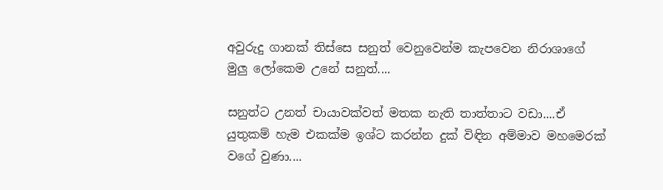අවුරුදු ගානක් තිස්සෙ සනුත් වෙනුවෙන්ම කැපවෙන නිරාශාගේ මුලු ලෝකෙම උනේ සනුත්....

සනුත්ට උනත් චායාවක්වත් මතක නැති තාත්තාට වඩා....ඒ යුතුකම් හැම එකක්ම ඉශ්ට කරන්න දුක් විඳින අම්මාව මහමෙරක් වගේ වුණා....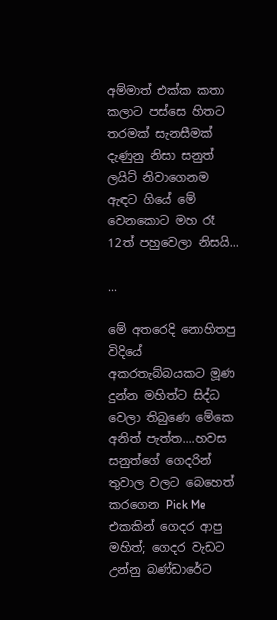අම්මාත් එක්ක කතා කලාට පස්සෙ හිතට තරමක් සැනසීමක් දැණුනු නිසා සනුත් ලයිට් නිවාගෙනම ඇඳට ගියේ මේ වෙනකොට මහ රෑ 12ත් පහුවෙලා නිසයි...

...

මේ අතරෙදි නොහිතපු විදියේ අකරතැබ්බයකට මූණ දුන්න මහිත්ට සිද්ධ වෙලා තිබුණෙ මේකෙ අනිත් පැත්ත....හවස සනුත්ගේ ගෙදරින් තුවාල වලට බෙහෙත් කරගෙන Pick Me එකකින් ගෙදර ආපු මහිත්; ගෙදර වැඩට උන්නු බණ්ඩාරේට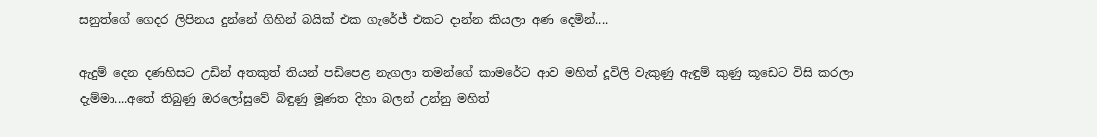සනුත්ගේ ගෙදර ලිපිනය දුන්නේ ගිහින් බයික් එක ගැරේජ් එකට දාන්න කියලා අණ දෙමින්....

ඇදුම් දෙන දණහිසට උඩින් අතකුත් තියන් පඩිපෙළ නැගලා තමන්ගේ කාමරේට ආව මහිත් දූවිලි වැකුණු ඇඳුම් කුණු කූඩෙට විසි කරලා දැම්මා....අතේ තිබුණු ඔරලෝසුවේ බිඳුණු මූණත දිහා බලන් උන්නු මහිත්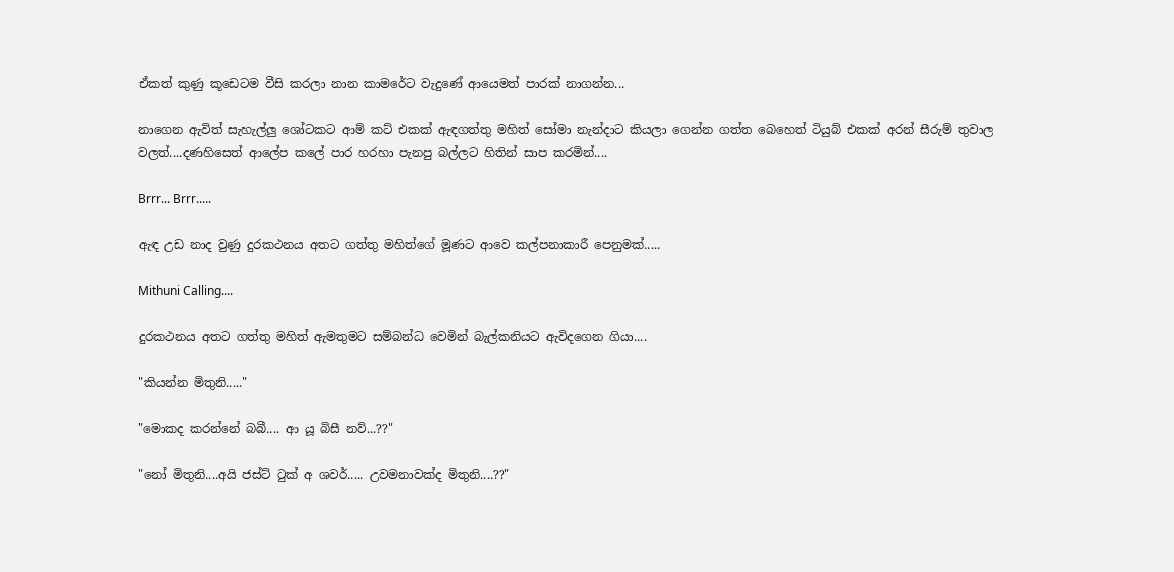ඒකත් කුණු කූඩෙටම වීසි කරලා නාන කාමරේට වැදුණේ ආයෙමත් පාරක් නාගන්න...

නාගෙන ඇවිත් සැහැල්ලු ශෝටකට ආම් කට් එකක් ඇඳගත්තු මහිත් සෝමා නැන්දාට කියලා ගෙන්න ගත්ත බෙහෙත් ටියුබ් එකක් අරන් සීරුම් තුවාල වලත්....දණහිසෙත් ආලේප කලේ පාර හරහා පැනපු බල්ලට හිතින් සාප කරමින්....

Brrr... Brrr.....

ඇඳ උඩ නාද වුණු දුරකථනය අතට ගත්තු මහිත්ගේ මූණට ආවෙ කල්පනාකාරී පෙනුමක්.....

Mithuni Calling....

දුරකථනය අතට ගත්තු මහිත් ඇමතුමට සම්බන්ධ වෙමින් බැල්කනියට ඇවිදගෙන ගියා....

"කියන්න මිතුනි....."

"මොකද කරන්නේ බබී.... ආ යූ බිසී නව්...??"

"නෝ මිතුනි....අයි ජස්ට් ටුක් අ ශවර්..... උවමනාවක්ද මිතුනි....??"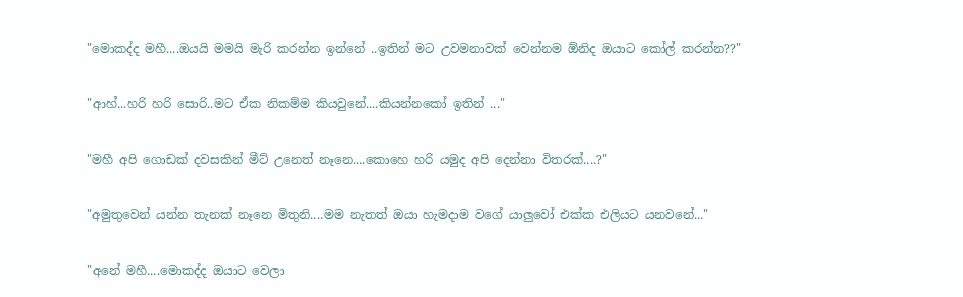"මොකද්ද මහී....ඔයයි මමයි මැරි කරන්න ඉන්නේ ..ඉතින් මට උවමනාවක් වෙන්නම ඕනිද ඔයාට කෝල් කරන්න??"

"ආහ්...හරි හරි සොරි..මට ඒක නිකම්ම කියවුනේ....කියන්නකෝ ඉතින් ..."

"මහී අපි ගොඩක් දවසකින් මීට් උනෙත් නෑනෙ....කොහෙ හරි යමුද අපි දෙන්නා විතරක්....?"

"අමුතුවෙන් යන්න තැනක් නෑනෙ මිතුනි....මම නැතත් ඔයා හැමදාම වගේ යාලුවෝ එක්ක එලියට යනවනේ..."

"අනේ මහී....මොකද්ද ඔයාට වෙලා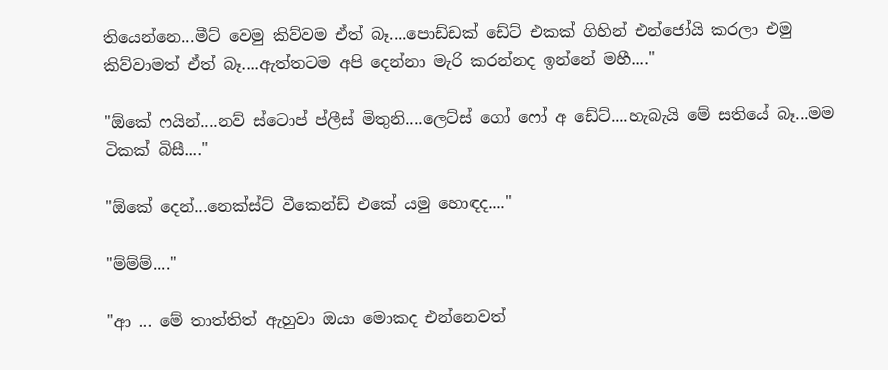තියෙන්නෙ...මීට් වෙමු කිව්වම ඒත් බෑ....පොඩ්ඩක් ඩේට් එකක් ගිහින් එන්ජෝයි කරලා එමු කිව්වාමත් ඒත් බෑ....ඇත්තටම අපි දෙන්නා මැරි කරන්නද ඉන්නේ මහී...."

"ඕකේ ෆයින්....නව් ස්ටොප් ප්ලීස් මිතුනි....ලෙට්ස් ගෝ ෆෝ අ ඩේට්....හැබැයි මේ සතියේ බෑ...මම ටිකක් බිසී...."

"ඕකේ දෙන්...නෙක්ස්ට් වීකෙන්ඩ් එකේ යමු හොඳද...."

"ම්ම්ම්...."

"ආ ... මේ තාත්තිත් ඇහුවා ඔයා මොකද එන්නෙවත්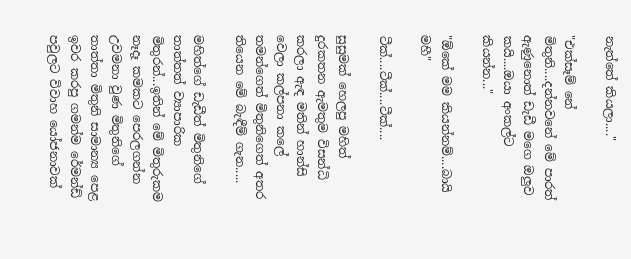නැත්තේ කියලා...."

"එක්සෑම් නේ මිතුනි....දන්නවනේ මේ පාරත් ඇණුනොත් ඩැඩී මගෙ ඔලුව කයි....ඔයා අංකල්ට කියන්න..."

"ඕකේ මම කියන්නම්....බායි මහී"

ටීක්....ටීක්....ටීක්....

සුසුමක් හෙලපු මහිත් දුරකතන ඇමතුම විසන්ධි කරලා ඇඳ මතින් හාන්සි වෙලා කල්පනා කලේ තමන්ගෙත් මිතුනිගෙත් අතර තියෙන මේ බැඳීම් ගැන.....

මහිත්ගේ ඩැඩීත් මිතුනිගේ තාත්තත් ව්‍යාපාරික මිතුරන්...ඉතින් මේ මිතුරුකම නෑදෑ කමකට පෙරලගන්න උවමනා වුණ මිතුනිගේ තාත්තා මිතුනි සාමාන්‍ය පෙළ ඉවර කරපු ගමන්ම රේමන්ඩ් පවුලට විවාහ යෝජනාවක්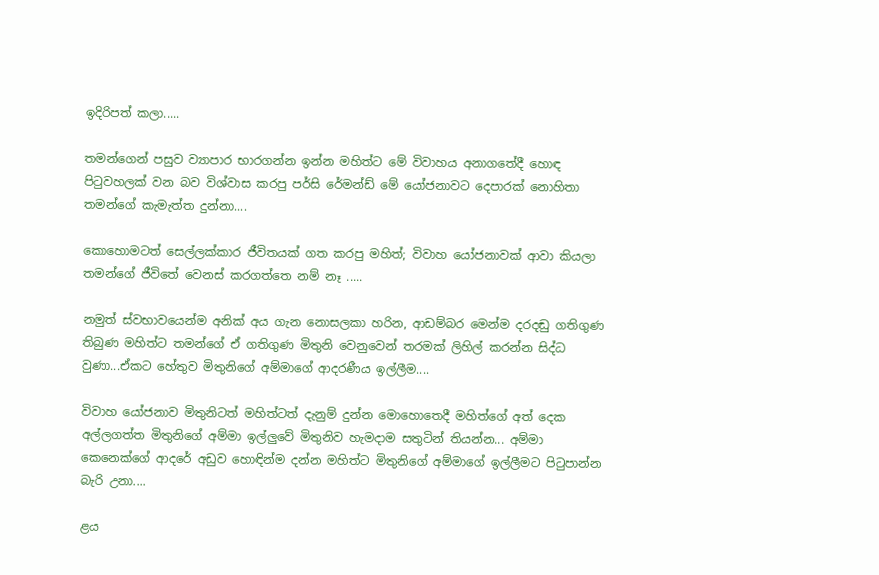ඉදිරිපත් කලා.....

තමන්ගෙන් පසුව ව්‍යාපාර භාරගන්න ඉන්න මහිත්ට මේ විවාහය අනාගතේදී හොඳ පිටුවහලක් වන බව විශ්වාස කරපු පර්සි රේමන්ඩ් මේ යෝජනාවට දෙපාරක් නොහිතා තමන්ගේ කැමැත්ත දුන්නා....

කොහොමටත් සෙල්ලක්කාර ජීවිතයක් ගත කරපු මහිත්; විවාහ යෝජනාවක් ආවා කියලා තමන්ගේ ජීවිතේ වෙනස් කරගත්තෙ නම් නෑ .....

නමුත් ස්වභාවයෙන්ම අනික් අය ගැන නොසලකා හරින, ආඩම්බර මෙන්ම දරදඬු ගතිගුණ තිබුණ මහිත්ට තමන්ගේ ඒ ගතිගුණ මිතුනි වෙනුවෙන් තරමක් ලිහිල් කරන්න සිද්ධ වුණා...ඒකට හේතුව මිතුනිගේ අම්මාගේ ආදරණීය ඉල්ලීම....

විවාහ යෝජනාව මිතුනිටත් මහිත්ටත් දැනුම් දුන්න මොහොතෙදී මහිත්ගේ අත් දෙක අල්ලගත්ත මිතුනිගේ අම්මා ඉල්ලුවේ මිතුනිව හැමදාම සතුටින් තියන්න... අම්මා කෙනෙක්ගේ ආදරේ අඩුව හොඳින්ම දන්න මහිත්ට මිතුනිගේ අම්මාගේ ඉල්ලීමට පිටුපාන්න බැරි උනා....

ළය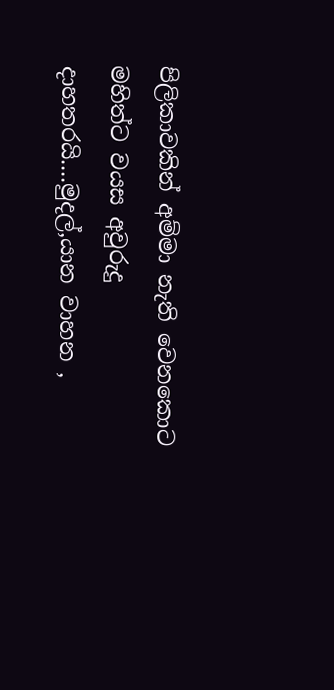පිලිකාවකින් අම්මා නැති වෙනකොට මහිත්ට වයස අවුරුදු දාහතරයි....මුදල්,යාන වාහන ,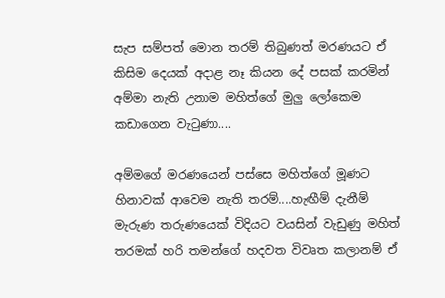සැප සම්පත් මොන තරම් තිබුණත් මරණයට ඒ කිසිම දෙයක් අදාළ නෑ කියන දේ පසක් කරමින් අම්මා නැති උනාම මහිත්ගේ මුලු ලෝකෙම කඩාගෙන වැටුණා....

අම්මගේ මරණයෙන් පස්සෙ මහිත්ගේ මූණට හිනාවක් ආවෙම නැති තරම්....හැඟීම් දැනීම් මැරුණ තරුණයෙක් විදියට වයසින් වැඩුණු මහිත් තරමක් හරි තමන්ගේ හදවත විවෘත කලානම් ඒ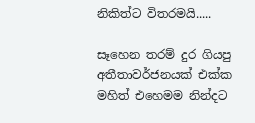නිකිත්ට විතරමයි.....

සෑහෙන තරම් දුර ගියපු අතීතාවර්ජනයක් එක්ක මහිත් එහෙමම නින්දට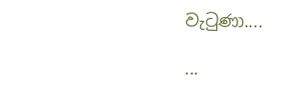වැටුණා....

...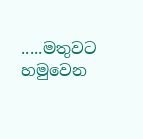.....මතුවට හමුවෙන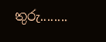තුරු........